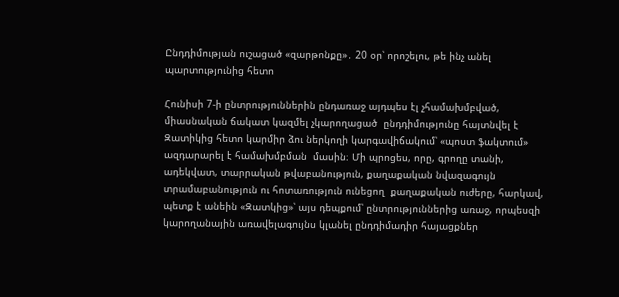Ընդդիմության ուշացած «զարթոնքը»․ 20 օր՝ որոշելու, թե ինչ անել պարտությունից հետո

Հունիսի 7-ի ընտրություններին ընդառաջ այդպես էլ չհամախմբված, միասնական ճակատ կազմել չկարողացած  ընդդիմությունը հայտնվել է Զատիկից հետո կարմիր ձու ներկողի կարգավիճակում՝ «պոստ ֆակտում» ազդարարել է համախմբման  մասին։ Մի պրոցես, որը, գրողը տանի, ադեկվատ, տարրական թվաբանություն, քաղաքական նվազագույն տրամաբանություն ու հոտառություն ունեցող  քաղաքական ուժերը, հարկավ, պետք է անեին «Զատկից»՝ այս դեպքում՝ ընտրություններից առաջ, որպեսզի կարողանային առավելագույնս կլանել ընդդիմադիր հայացքներ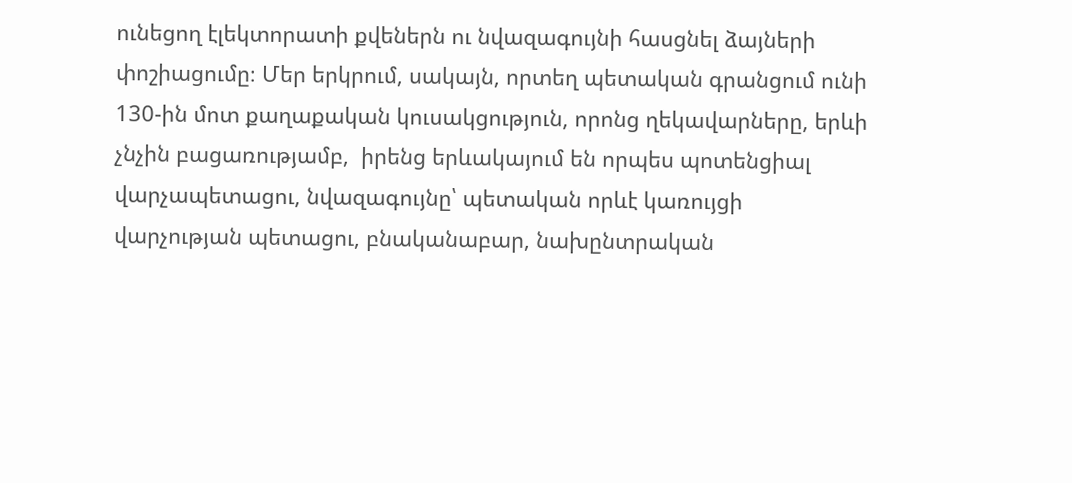ունեցող էլեկտորատի քվեներն ու նվազագույնի հասցնել ձայների փոշիացումը։ Մեր երկրում, սակայն, որտեղ պետական գրանցում ունի 130-ին մոտ քաղաքական կուսակցություն, որոնց ղեկավարները, երևի չնչին բացառությամբ,  իրենց երևակայում են որպես պոտենցիալ վարչապետացու, նվազագույնը՝ պետական որևէ կառույցի վարչության պետացու, բնականաբար, նախընտրական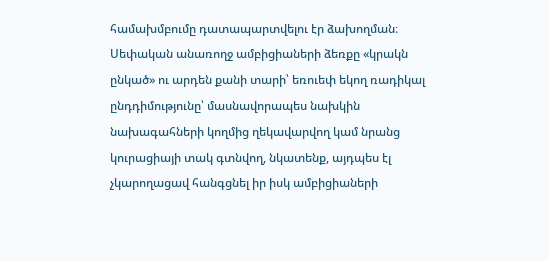համախմբումը դատապարտվելու էր ձախողման։  Սեփական անառողջ ամբիցիաների ձեռքը «կրակն ընկած» ու արդեն քանի տարի՝ եռուեփ եկող ռադիկալ ընդդիմությունը՝ մասնավորապես նախկին նախագահների կողմից ղեկավարվող կամ նրանց կուրացիայի տակ գտնվող, նկատենք, այդպես էլ չկարողացավ հանգցնել իր իսկ ամբիցիաների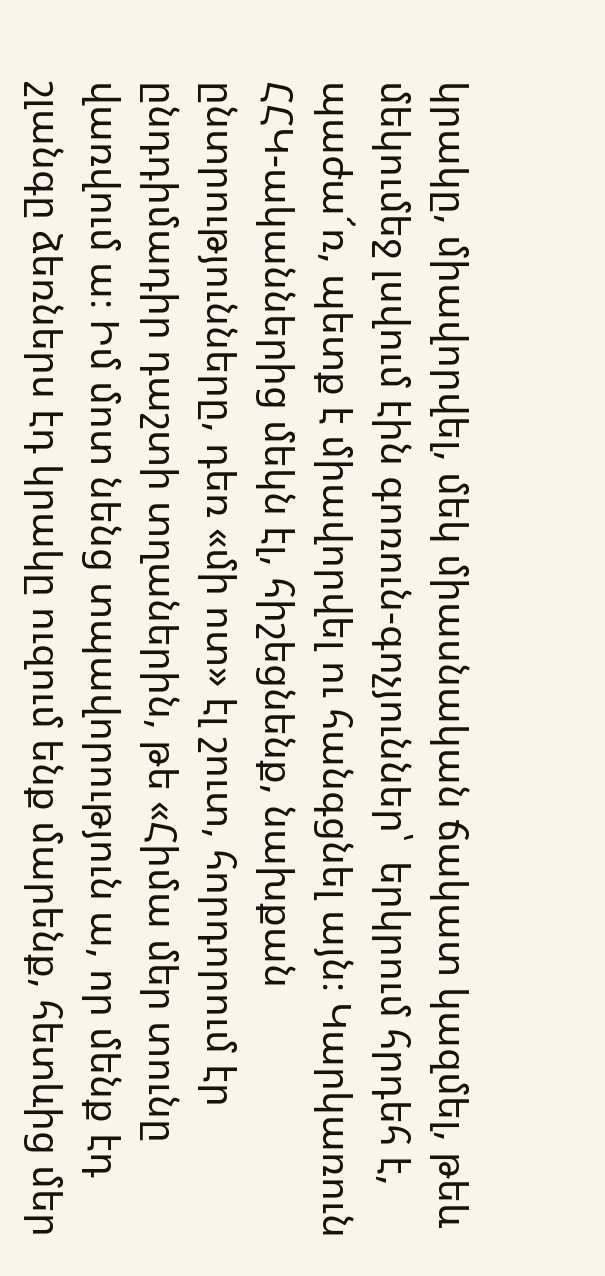կրակը, միավորվել, մեկ միասնական ճակատ կազմել, թեև մեկումեջ լսվում էին գոռուն-գոչյուններ՝  երկրում հրդեհ է, պաժա՜ռ, պետք է միավորվել ու հանգցնել այն։ Կարկառուն ՀՀԿ-ականներից մեկն էլ, հիշեցնենք, նախքան ընտրությունները, դեռ «մի ոտ» էլ շուտ, հորդորում էր  ընդդիմադիր դաշտի տղաներին, թե «Հիմա մեր տունը վառվում ա։ Իմ մոտ նենց տպավորություն ա, որ մենք էդ շլանգը ձեռներս էդ կրակը ուզում ենք մարենք, հետևից մեր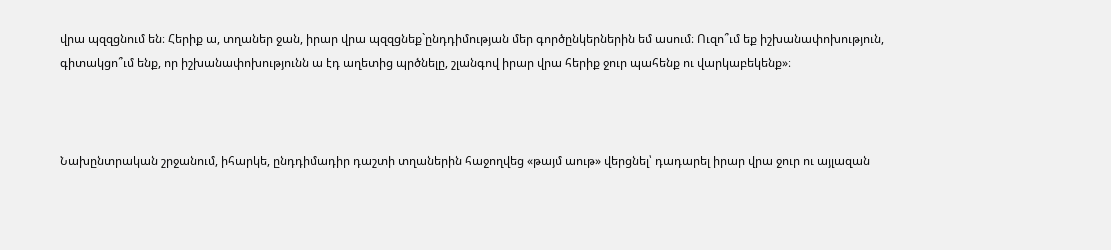վրա պզզցնում են։ Հերիք ա, տղաներ ջան, իրար վրա պզզցնեք`ընդդիմության մեր գործընկերներին եմ ասում։ Ուզո՞ւմ եք իշխանափոխություն, գիտակցո՞ւմ ենք, որ իշխանափոխությունն ա էդ աղետից պրծնելը, շլանգով իրար վրա հերիք ջուր պահենք ու վարկաբեկենք»։



Նախընտրական շրջանում, իհարկե, ընդդիմադիր դաշտի տղաներին հաջողվեց «թայմ աութ» վերցնել՝ դադարել իրար վրա ջուր ու այլազան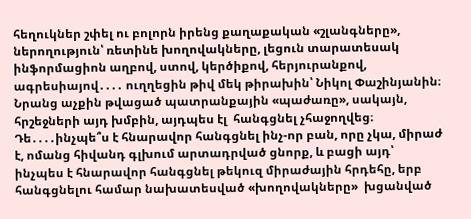հեղուկներ շփել ու բոլորն իրենց քաղաքական «շլանգները», ներողություն՝ ռետինե խողովակները, լեցուն տարատեսակ ինֆորմացիոն աղբով, ստով, կերծիքով, հերյուրանքով, ագրեսիայով․․․․ ուղղեցին թիվ մեկ թիրախին՝ Նիկոլ Փաշինյանին։  Նրանց աչքին թվացած պատրանքային «պաժառը», սակայն, հրշեջների այդ խմբին, այդպես էլ  հանգցնել չհաջողվեց։  Դե․․․․ինչպե՞ս է հնարավոր հանգցնել ինչ-որ բան, որը չկա, միրաժ է, ոմանց հիվանդ գլխում արտադրված ցնորք, և բացի այդ՝ ինչպես է հնարավոր հանգցնել թեկուզ միրաժային հրդեհը, երբ հանգցնելու համար նախատեսված «խողովակները»  խցանված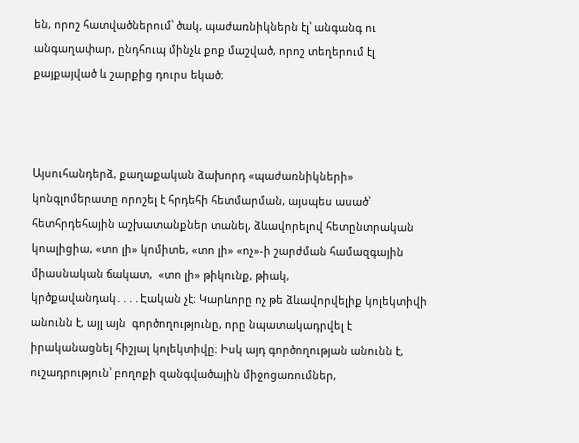են, որոշ հատվածներում՝ ծակ, պաժառնիկներն էլ՝ անգանգ ու անգաղափար, ընդհուպ մինչև քոք մաշված, որոշ տեղերում էլ քայքայված և շարքից դուրս եկած։



Այսուհանդերձ, քաղաքական ձախորդ «պաժառնիկների» կոնգլոմերատը որոշել է հրդեհի հետմարման, այսպես ասած՝ հետհրդեհային աշխատանքներ տանել, ձևավորելով հետընտրական կոալիցիա, «տո լի» կոմիտե, «տո լի» «ոչ»-ի շարժման համազգային միասնական ճակատ,  «տո լի» թիկունք, թիակ, կրծքավանդակ․․․․Էական չէ։ Կարևորը ոչ թե ձևավորվելիք կոլեկտիվի անունն է, այլ այն  գործողությունը, որը նպատակադրվել է իրականացնել հիշյալ կոլեկտիվը։ Իսկ այդ գործողության անունն է, ուշադրություն՝ բողոքի զանգվածային միջոցառումներ,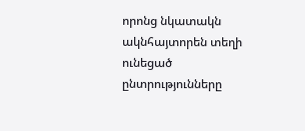որոնց նկատակն ակնհայտորեն տեղի ունեցած ընտրությունները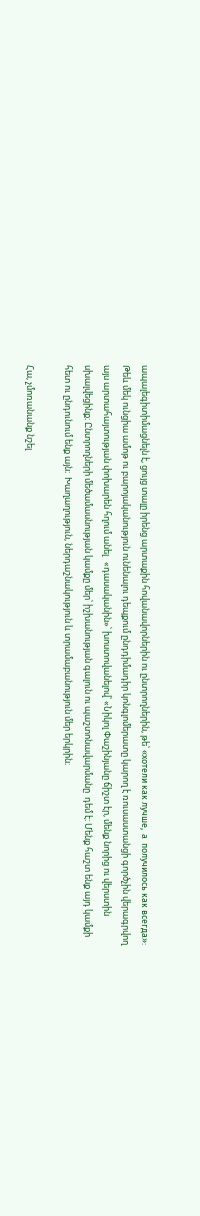ապալեգիտիմացնելն է, ցույց տալը իրենց արտաքին հովանավորներին ու ընտրողներին, թե՝ «хотели как лучше,  а  получилось как всегда»: Թեև մեկ ունցիա ամոթ ու բարոյականություն ունենալու դեպքում ընդդիմադիր կոնգլոմերատը կարող է ռուսաստանցի գործչին վերագրվող այս արտահայտության փոխարեն հղում անել   «դասականին»՝ խոստովանելով՝ «Նիկոլ Փաշինյանը ճիշտ էր, մենք նորից ու վերստին սխալվեցինք։ Ընտրողների մեծամասնության կամքը մեր՝ իշխանության գալուն ու պաշտոնավարմանը  դեմ է։ Մենք հաշտ ենք այդ կամքի հետ ու ընդունում ենք այն։  Խաղաղություն, ներդաշնակություն և տրամաբանություն մեր երկրին։

Հա, չմոռանանք նշել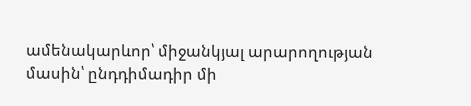ամենակարևոր՝ միջանկյալ արարողության մասին՝ ընդդիմադիր մի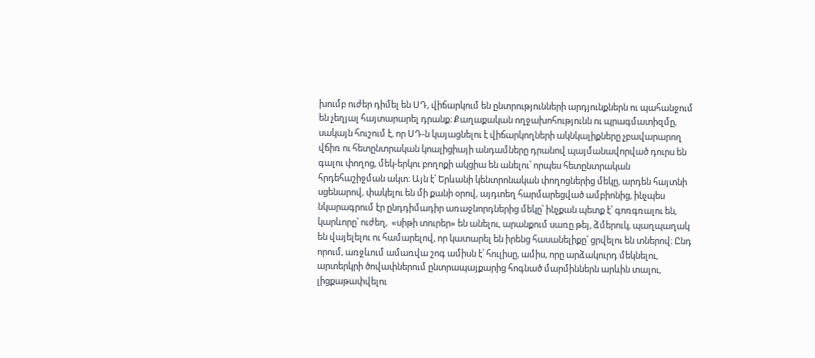խումբ ուժեր դիմել են ՍԴ, վիճարկում են ընտրությունների արդյունքներն ու պահանջում են չեղյալ հայտարարել դրանք։ Քաղաքական ողջախոհությունն ու պրագմատիզմը, սակայն հուշում է, որ ՍԴ-ն կայացնելու է վիճարկողների ակնկալիքները չբավարարող վճիռ ու հետընտրական կոալիցիայի անդամները դրանով պայմանավորված դուրս են գալու փողոց, մեկ-երկու բողոքի ակցիա են անելու՝ որպես հետընտրական հրդեհաշիջման ակտ։ Այն է՝ Երևանի կենտրոնական փողոցներից մեկը, արդեն հայտնի սցենարով, փակելու են մի քանի օրով, այդտեղ հարմարեցված ամբիոնից, ինչպես նկարագրում էր ընդդիմադիր առաջնորդներից մեկը՝ ինչքան պետք է՝ գոռգռալու են, կարևորը՝ ուժեղ,  «սիթի տուրեր» են անելու, արանքում սառը թեյ, ձմերուկ, պաղպաղակ են վայելելու ու համարելով, որ կատարել են իրենց հասանելիքը՝ ցրվելու են տներով։ Ընդ որում, առջևում ամառվա շոգ ամիսն է՝ հուլիսը, ամիս, որը արձակուրդ մեկնելու,  արտերկրի ծովափներում ընտրապայքարից հոգնած մարմիններն արևին տալու, լիցքաթափվելու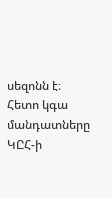սեզոնն է։ Հետո կգա մանդատները ԿԸՀ-ի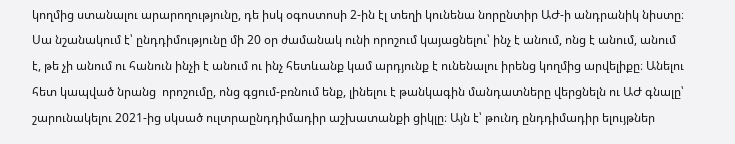կողմից ստանալու արարողությունը, դե իսկ օգոստոսի 2-ին էլ տեղի կունենա նորընտիր ԱԺ-ի անդրանիկ նիստը։ Սա նշանակում է՝ ընդդիմությունը մի 20 օր ժամանակ ունի որոշում կայացնելու՝ ինչ է անում, ոնց է անում, անում է, թե չի անում ու հանուն ինչի է անում ու ինչ հետևանք կամ արդյունք է ունենալու իրենց կողմից արվելիքը։ Անելու հետ կապված նրանց  որոշումը, ոնց գցում-բռնում ենք, լինելու է թանկագին մանդատները վերցնելն ու ԱԺ գնալը՝ շարունակելու 2021-ից սկսած ուլտրաընդդիմադիր աշխատանքի ցիկլը։ Այն է՝ թունդ ընդդիմադիր ելույթներ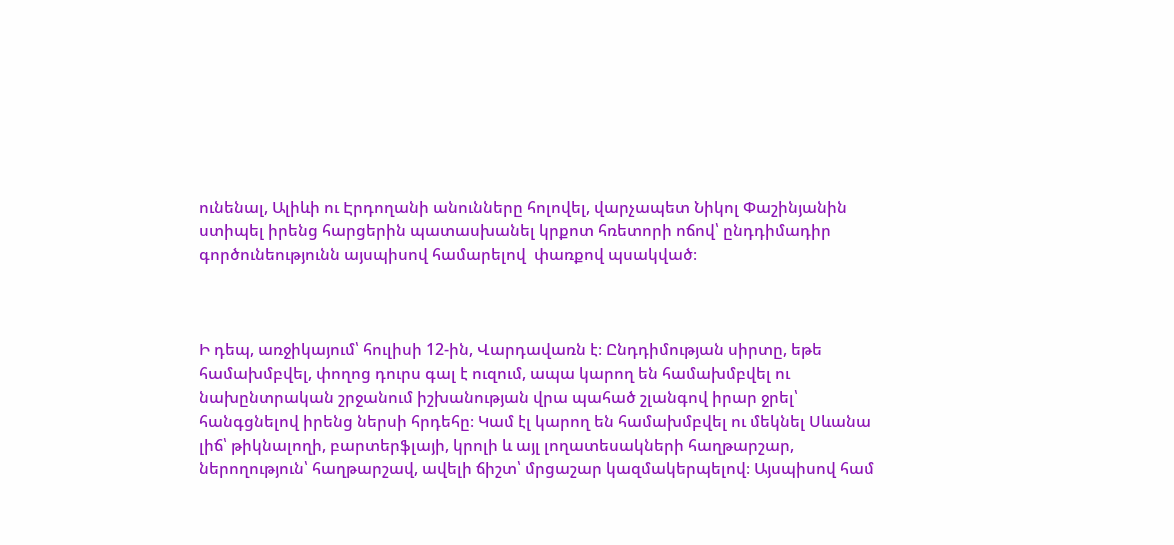ունենալ, Ալիևի ու Էրդողանի անունները հոլովել, վարչապետ Նիկոլ Փաշինյանին ստիպել իրենց հարցերին պատասխանել կրքոտ հռետորի ոճով՝ ընդդիմադիր գործունեությունն այսպիսով համարելով  փառքով պսակված։



Ի դեպ, առջիկայում՝ հուլիսի 12-ին, Վարդավառն է։ Ընդդիմության սիրտը, եթե համախմբվել, փողոց դուրս գալ է ուզում, ապա կարող են համախմբվել ու նախընտրական շրջանում իշխանության վրա պահած շլանգով իրար ջրել՝ հանգցնելով իրենց ներսի հրդեհը։ Կամ էլ կարող են համախմբվել ու մեկնել Սևանա լիճ՝ թիկնալողի, բարտերֆլայի, կրոլի և այլ լողատեսակների հաղթարշար, ներողություն՝ հաղթարշավ, ավելի ճիշտ՝ մրցաշար կազմակերպելով։ Այսպիսով համ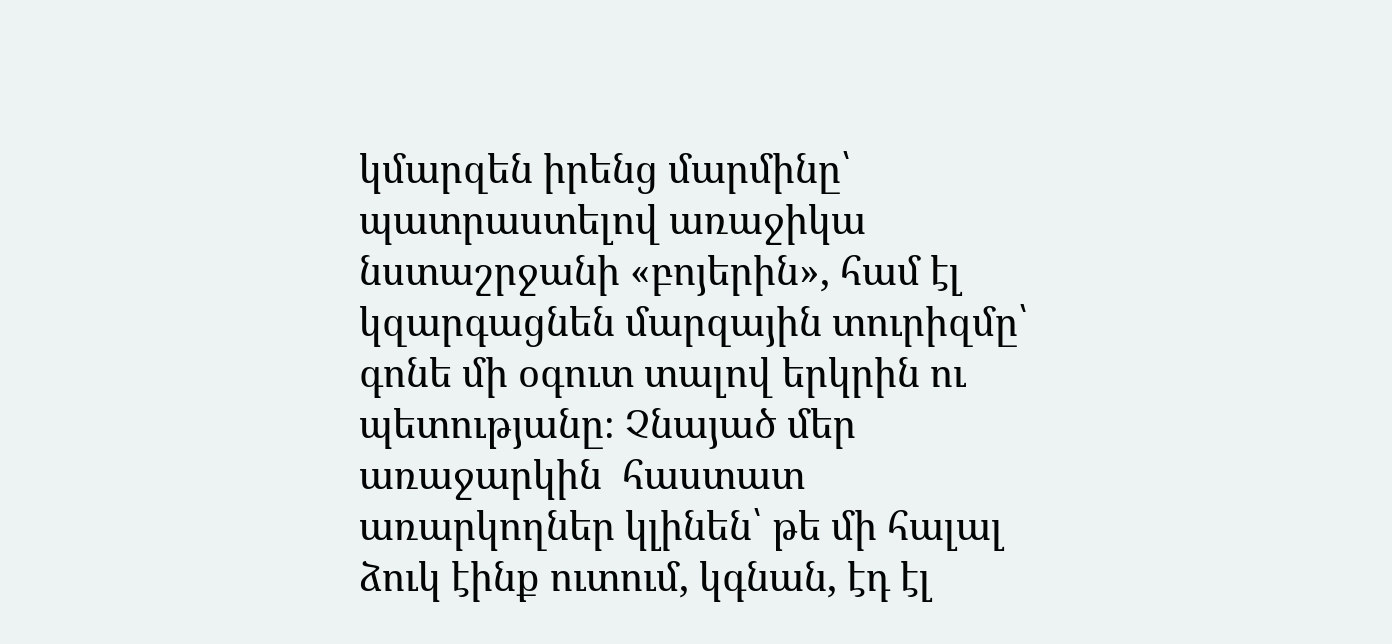կմարզեն իրենց մարմինը՝ պատրաստելով առաջիկա նստաշրջանի «բոյերին», համ էլ կզարգացնեն մարզային տուրիզմը՝ գոնե մի օգուտ տալով երկրին ու պետությանը։ Չնայած մեր առաջարկին  հաստատ առարկողներ կլինեն՝ թե մի հալալ ձուկ էինք ուտում, կգնան, էդ էլ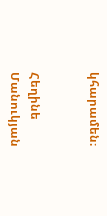կհարամեն։


Հեղինե Մանուկյան